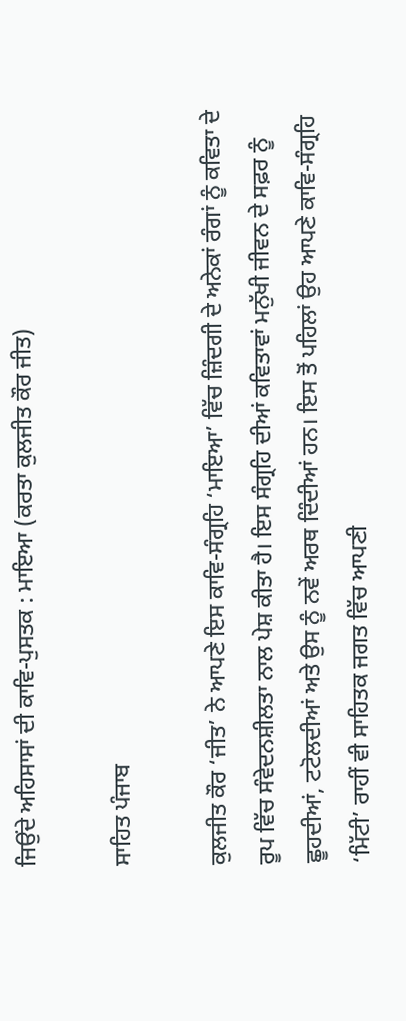ਜਿਉਂਦੇ ਅਹਿਸਾਸਾਂ ਦੀ ਕਾਵਿ-ਪੁਸਤਕ : ਮਾਇਆ (ਕਰਤਾ ਕੁਲਜੀਤ ਕੌਰ ਜੀਤ)

ਸਾਹਿਤ ਪੰਜਾਬ

ਕੁਲਜੀਤ ਕੌਰ ‘ਜੀਤ’ ਨੇ ਆਪਣੇ ਇਸ ਕਾਵਿ-ਸੰਗ੍ਰਹਿ ‘ਮਾਇਆ’ ਵਿੱਚ ਜ਼ਿੰਦਗੀ ਦੇ ਅਨੇਕਾਂ ਰੰਗਾਂ ਨੂੰ ਕਵਿਤਾ ਦੇ ਰੂਪ ਵਿੱਚ ਸੰਵੇਦਨਸ਼ੀਲਤਾ ਨਾਲ ਪੇਸ਼ ਕੀਤਾ ਹੈ। ਇਸ ਸੰਗ੍ਰਹਿ ਦੀਆਂ ਕਵਿਤਾਵਾਂ ਮਨੁੱਖੀ ਜੀਵਨ ਦੇ ਸਫ਼ਰ ਨੂੰ ਛੂਹਦੀਆਂ, ਟਟੋਲਦੀਆਂ ਅਤੇ ਉਸ ਨੂੰ ਨਵੇਂ ਅਰਥ ਦਿੰਦੀਆਂ ਹਨ। ਇਸ ਤੋਂ ਪਹਿਲਾਂ ਉਹ ਆਪਣੇ ਕਾਵਿ-ਸੰਗ੍ਰਹਿ ‘ਮਿੱਟੀ’ ਰਾਹੀਂ ਵੀ ਸਾਹਿਤਕ ਜਗਤ ਵਿੱਚ ਆਪਣੀ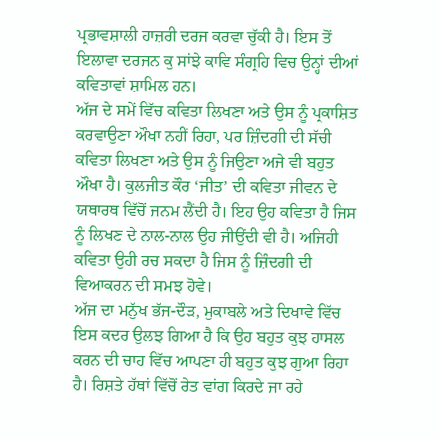ਪ੍ਰਭਾਵਸ਼ਾਲੀ ਹਾਜ਼ਰੀ ਦਰਜ ਕਰਵਾ ਚੁੱਕੀ ਹੈ। ਇਸ ਤੋਂ ਇਲਾਵਾ ਦਰਜਨ ਕੁ ਸਾਂਝੇ ਕਾਵਿ ਸੰਗ੍ਰਹਿ ਵਿਚ ਉਨ੍ਹਾਂ ਦੀਆਂ ਕਵਿਤਾਵਾਂ ਸ਼ਾਮਿਲ ਹਨ।
ਅੱਜ ਦੇ ਸਮੇਂ ਵਿੱਚ ਕਵਿਤਾ ਲਿਖਣਾ ਅਤੇ ਉਸ ਨੂੰ ਪ੍ਰਕਾਸ਼ਿਤ ਕਰਵਾਉਣਾ ਔਖਾ ਨਹੀਂ ਰਿਹਾ, ਪਰ ਜ਼ਿੰਦਗੀ ਦੀ ਸੱਚੀ ਕਵਿਤਾ ਲਿਖਣਾ ਅਤੇ ਉਸ ਨੂੰ ਜਿਉਣਾ ਅਜੇ ਵੀ ਬਹੁਤ ਔਖਾ ਹੈ। ਕੁਲਜੀਤ ਕੌਰ ‘ਜੀਤ’ ਦੀ ਕਵਿਤਾ ਜੀਵਨ ਦੇ ਯਥਾਰਥ ਵਿੱਚੋਂ ਜਨਮ ਲੈਂਦੀ ਹੈ। ਇਹ ਉਹ ਕਵਿਤਾ ਹੈ ਜਿਸ ਨੂੰ ਲਿਖਣ ਦੇ ਨਾਲ-ਨਾਲ ਉਹ ਜੀਉਂਦੀ ਵੀ ਹੈ। ਅਜਿਹੀ ਕਵਿਤਾ ਉਹੀ ਰਚ ਸਕਦਾ ਹੈ ਜਿਸ ਨੂੰ ਜ਼ਿੰਦਗੀ ਦੀ ਵਿਆਕਰਨ ਦੀ ਸਮਝ ਹੋਵੇ।
ਅੱਜ ਦਾ ਮਨੁੱਖ ਭੱਜ-ਦੌੜ, ਮੁਕਾਬਲੇ ਅਤੇ ਦਿਖਾਵੇ ਵਿੱਚ ਇਸ ਕਦਰ ਉਲਝ ਗਿਆ ਹੈ ਕਿ ਉਹ ਬਹੁਤ ਕੁਝ ਹਾਸਲ ਕਰਨ ਦੀ ਚਾਹ ਵਿੱਚ ਆਪਣਾ ਹੀ ਬਹੁਤ ਕੁਝ ਗੁਆ ਰਿਹਾ ਹੈ। ਰਿਸ਼ਤੇ ਹੱਥਾਂ ਵਿੱਚੋਂ ਰੇਤ ਵਾਂਗ ਕਿਰਦੇ ਜਾ ਰਹੇ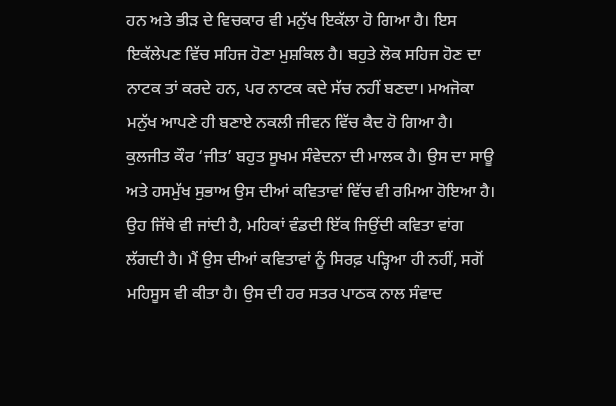ਹਨ ਅਤੇ ਭੀੜ ਦੇ ਵਿਚਕਾਰ ਵੀ ਮਨੁੱਖ ਇਕੱਲਾ ਹੋ ਗਿਆ ਹੈ। ਇਸ ਇਕੱਲੇਪਣ ਵਿੱਚ ਸਹਿਜ ਹੋਣਾ ਮੁਸ਼ਕਿਲ ਹੈ। ਬਹੁਤੇ ਲੋਕ ਸਹਿਜ ਹੋਣ ਦਾ ਨਾਟਕ ਤਾਂ ਕਰਦੇ ਹਨ, ਪਰ ਨਾਟਕ ਕਦੇ ਸੱਚ ਨਹੀਂ ਬਣਦਾ। ਮਅਜੋਕਾ ਮਨੁੱਖ ਆਪਣੇ ਹੀ ਬਣਾਏ ਨਕਲੀ ਜੀਵਨ ਵਿੱਚ ਕੈਦ ਹੋ ਗਿਆ ਹੈ।
ਕੁਲਜੀਤ ਕੌਰ ‘ਜੀਤ’ ਬਹੁਤ ਸੂਖਮ ਸੰਵੇਦਨਾ ਦੀ ਮਾਲਕ ਹੈ। ਉਸ ਦਾ ਸਾਊ ਅਤੇ ਹਸਮੁੱਖ ਸੁਭਾਅ ਉਸ ਦੀਆਂ ਕਵਿਤਾਵਾਂ ਵਿੱਚ ਵੀ ਰਮਿਆ ਹੋਇਆ ਹੈ। ਉਹ ਜਿੱਥੇ ਵੀ ਜਾਂਦੀ ਹੈ, ਮਹਿਕਾਂ ਵੰਡਦੀ ਇੱਕ ਜਿਉਂਦੀ ਕਵਿਤਾ ਵਾਂਗ ਲੱਗਦੀ ਹੈ। ਮੈਂ ਉਸ ਦੀਆਂ ਕਵਿਤਾਵਾਂ ਨੂੰ ਸਿਰਫ਼ ਪੜ੍ਹਿਆ ਹੀ ਨਹੀਂ, ਸਗੋਂ ਮਹਿਸੂਸ ਵੀ ਕੀਤਾ ਹੈ। ਉਸ ਦੀ ਹਰ ਸਤਰ ਪਾਠਕ ਨਾਲ ਸੰਵਾਦ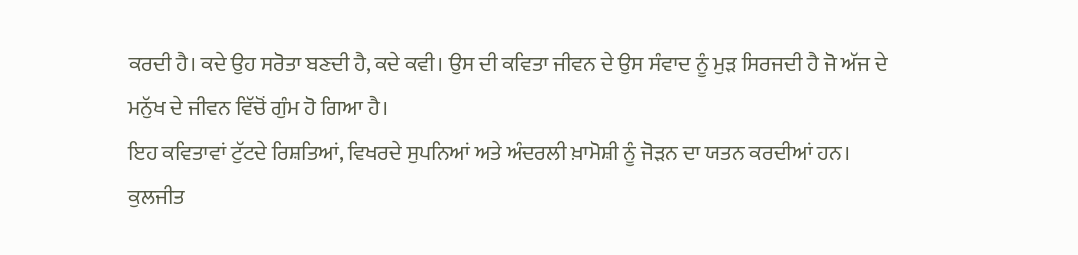ਕਰਦੀ ਹੈ। ਕਦੇ ਉਹ ਸਰੋਤਾ ਬਣਦੀ ਹੈ, ਕਦੇ ਕਵੀ। ਉਸ ਦੀ ਕਵਿਤਾ ਜੀਵਨ ਦੇ ਉਸ ਸੰਵਾਦ ਨੂੰ ਮੁੜ ਸਿਰਜਦੀ ਹੈ ਜੋ ਅੱਜ ਦੇ ਮਨੁੱਖ ਦੇ ਜੀਵਨ ਵਿੱਚੋਂ ਗੁੰਮ ਹੋ ਗਿਆ ਹੈ।
ਇਹ ਕਵਿਤਾਵਾਂ ਟੁੱਟਦੇ ਰਿਸ਼ਤਿਆਂ, ਵਿਖਰਦੇ ਸੁਪਨਿਆਂ ਅਤੇ ਅੰਦਰਲੀ ਖ਼ਾਮੋਸ਼ੀ ਨੂੰ ਜੋੜਨ ਦਾ ਯਤਨ ਕਰਦੀਆਂ ਹਨ। ਕੁਲਜੀਤ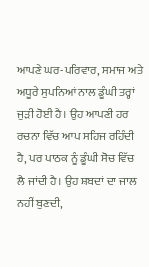ਆਪਣੇ ਘਰ-ਪਰਿਵਾਰ, ਸਮਾਜ ਅਤੇ ਅਧੂਰੇ ਸੁਪਨਿਆਂ ਨਾਲ ਡੂੰਘੀ ਤਰ੍ਹਾਂ ਜੁੜੀ ਹੋਈ ਹੈ। ਉਹ ਆਪਣੀ ਹਰ ਰਚਨਾ ਵਿੱਚ ਆਪ ਸਹਿਜ ਰਹਿੰਦੀ ਹੈ, ਪਰ ਪਾਠਕ ਨੂੰ ਡੂੰਘੀ ਸੋਚ ਵਿੱਚ ਲੈ ਜਾਂਦੀ ਹੈ। ਉਹ ਸ਼ਬਦਾਂ ਦਾ ਜਾਲ ਨਹੀਂ ਬੁਣਦੀ,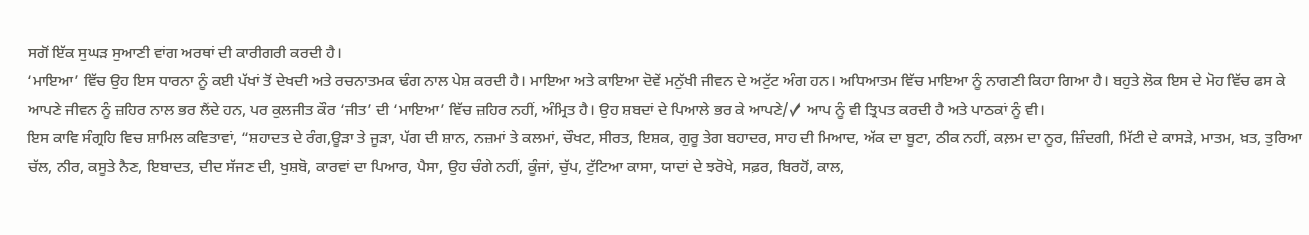ਸਗੋਂ ਇੱਕ ਸੁਘੜ ਸੁਆਣੀ ਵਾਂਗ ਅਰਥਾਂ ਦੀ ਕਾਰੀਗਰੀ ਕਰਦੀ ਹੈ।
‘ਮਾਇਆ’ ਵਿੱਚ ਉਹ ਇਸ ਧਾਰਨਾ ਨੂੰ ਕਈ ਪੱਖਾਂ ਤੋਂ ਦੇਖਦੀ ਅਤੇ ਰਚਨਾਤਮਕ ਢੰਗ ਨਾਲ ਪੇਸ਼ ਕਰਦੀ ਹੈ। ਮਾਇਆ ਅਤੇ ਕਾਇਆ ਦੋਵੇਂ ਮਨੁੱਖੀ ਜੀਵਨ ਦੇ ਅਟੁੱਟ ਅੰਗ ਹਨ। ਅਧਿਆਤਮ ਵਿੱਚ ਮਾਇਆ ਨੂੰ ਨਾਗਣੀ ਕਿਹਾ ਗਿਆ ਹੈ। ਬਹੁਤੇ ਲੋਕ ਇਸ ਦੇ ਮੋਹ ਵਿੱਚ ਫਸ ਕੇ ਆਪਣੇ ਜੀਵਨ ਨੂੰ ਜ਼ਹਿਰ ਨਾਲ ਭਰ ਲੈਂਦੇ ਹਨ, ਪਰ ਕੁਲਜੀਤ ਕੌਰ ‘ਜੀਤ’ ਦੀ ‘ਮਾਇਆ’ ਵਿੱਚ ਜ਼ਹਿਰ ਨਹੀਂ, ਅੰਮ੍ਰਿਤ ਹੈ। ਉਹ ਸ਼ਬਦਾਂ ਦੇ ਪਿਆਲੇ ਭਰ ਕੇ ਆਪਣੇ/✓ ਆਪ ਨੂੰ ਵੀ ਤ੍ਰਿਪਤ ਕਰਦੀ ਹੈ ਅਤੇ ਪਾਠਕਾਂ ਨੂੰ ਵੀ।
ਇਸ ਕਾਵਿ ਸੰਗ੍ਰਹਿ ਵਿਚ ਸ਼ਾਮਿਲ ਕਵਿਤਾਵਾਂ, “ਸ਼ਹਾਦਤ ਦੇ ਰੰਗ,ਊੜਾ ਤੇ ਜੂੜਾ, ਪੱਗ ਦੀ ਸ਼ਾਨ, ਨਜ਼ਮਾਂ ਤੇ ਕਲਮਾਂ, ਚੌਖਟ, ਸੀਰਤ, ਇਸ਼ਕ, ਗੁਰੂ ਤੇਗ ਬਹਾਦਰ, ਸਾਹ ਦੀ ਮਿਆਦ, ਅੱਕ ਦਾ ਬੂਟਾ, ਠੀਕ ਨਹੀਂ, ਕਲ਼ਮ ਦਾ ਨੂਰ, ਜ਼ਿੰਦਗੀ, ਮਿੱਟੀ ਦੇ ਕਾਸੜੇ, ਮਾਤਮ, ਖ਼ਤ, ਤੁਰਿਆ ਚੱਲ, ਨੀਰ, ਕਸੂਤੇ ਨੈਣ, ਇਬਾਦਤ, ਦੀਦ ਸੱਜਣ ਦੀ, ਖੁਸ਼ਬੋ, ਕਾਰਵਾਂ ਦਾ ਪਿਆਰ, ਪੈਸਾ, ਉਹ ਚੰਗੇ ਨਹੀਂ, ਕੂੰਜਾਂ, ਚੁੱਪ, ਟੁੱਟਿਆ ਕਾਸਾ, ਯਾਦਾਂ ਦੇ ਝਰੋਖੇ, ਸਫ਼ਰ, ਬਿਰਹੋਂ, ਕਾਲ,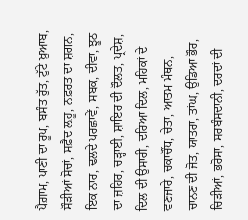ਪੈਗ਼ਾਮ, ਪਾਣੀ ਦਾ ਰੂਪ, ਬਸੰਤ ਰੁੱਤ, ਟੁੱਟੇ ਖ਼ੁਆਬ, ਸੌੜੀਆਂ ਸੋਚਾਂ, ਸਫ਼ੈਦ ਲ਼ਹੂ, ਨਫ਼ਰਤ ਦਾ ਸ਼ਗਨ, ਇਕ ਨਾਰ, ਢਲਦੇ ਪਰਛਾਵੇਂ, ਸਬਕ, ਦੀਵਾ, ਝੂਠ ਦਾ ਜ਼ਹਿਰ, ਚੜ੍ਹਾਈ, ਸ਼ਾਇਰ ਦੀ ਦੌਲਤ, ਪ੍ਰਦੇਸ਼, ਦਿਲ ਦੀ ਉਸਾਰੀ, ਦਰਿਆ ਦਿਲ, ਮਹਿਕਾਂ ਦੇ ਵਣਜਾਰੇ, ਚਕਾਚੌਂਧ, ਚੇਤਾ, ਆਤਮ ਮੰਥਨ, ਚਾਨਣ ਦੀ ਜੋਤ, ਯਾਤਰਾ, ਤਾਂਘ, ਉਡਿਆ ਭੌਰ, ਚਿੜੀਆਂ, ਭਰੋਸਾ, ਸਰਬੰਸਦਾਨੀ, ਦਰਦਾਂ ਦੀ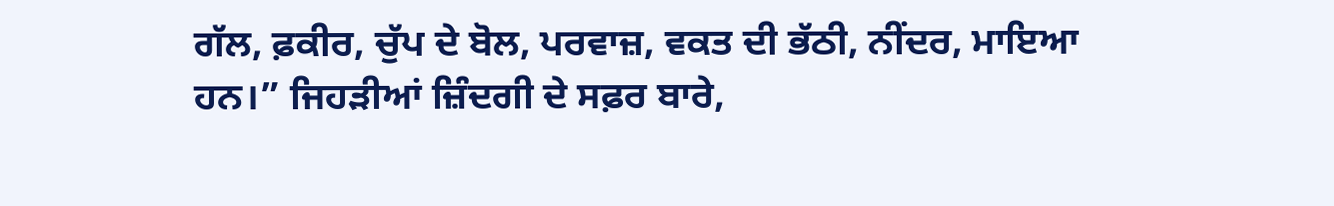ਗੱਲ, ਫ਼ਕੀਰ, ਚੁੱਪ ਦੇ ਬੋਲ, ਪਰਵਾਜ਼, ਵਕਤ ਦੀ ਭੱਠੀ, ਨੀਂਦਰ, ਮਾਇਆ ਹਨ।” ਜਿਹੜੀਆਂ ਜ਼ਿੰਦਗੀ ਦੇ ਸਫ਼ਰ ਬਾਰੇ,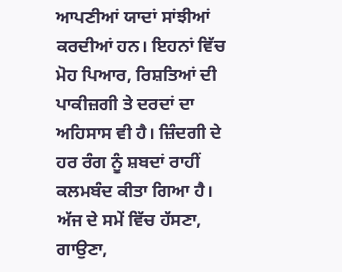ਆਪਣੀਆਂ ਯਾਦਾਂ ਸਾਂਝੀਆਂ ਕਰਦੀਆਂ ਹਨ। ਇਹਨਾਂ ਵਿੱਚ ਮੋਹ ਪਿਆਰ, ਰਿਸ਼ਤਿਆਂ ਦੀ ਪਾਕੀਜ਼ਗੀ ਤੇ ਦਰਦਾਂ ਦਾ ਅਹਿਸਾਸ ਵੀ ਹੈ। ਜ਼ਿੰਦਗੀ ਦੇ ਹਰ ਰੰਗ ਨੂੰ ਸ਼ਬਦਾਂ ਰਾਹੀਂ ਕਲਮਬੰਦ ਕੀਤਾ ਗਿਆ ਹੈ।
ਅੱਜ ਦੇ ਸਮੇਂ ਵਿੱਚ ਹੱਸਣਾ, ਗਾਉਣਾ,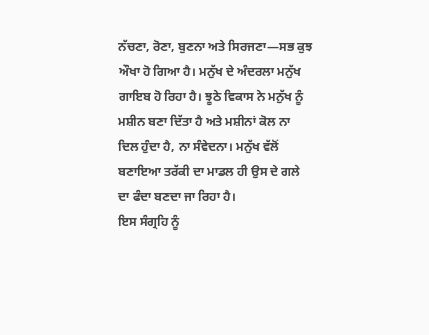ਨੱਚਣਾ, ਰੋਣਾ, ਬੁਣਨਾ ਅਤੇ ਸਿਰਜਣਾ—ਸਭ ਕੁਝ ਔਖਾ ਹੋ ਗਿਆ ਹੈ। ਮਨੁੱਖ ਦੇ ਅੰਦਰਲਾ ਮਨੁੱਖ ਗਾਇਬ ਹੋ ਰਿਹਾ ਹੈ। ਝੂਠੇ ਵਿਕਾਸ ਨੇ ਮਨੁੱਖ ਨੂੰ ਮਸ਼ੀਨ ਬਣਾ ਦਿੱਤਾ ਹੈ ਅਤੇ ਮਸ਼ੀਨਾਂ ਕੋਲ ਨਾ ਦਿਲ ਹੁੰਦਾ ਹੈ, ਨਾ ਸੰਵੇਦਨਾ। ਮਨੁੱਖ ਵੱਲੋਂ ਬਣਾਇਆ ਤਰੱਕੀ ਦਾ ਮਾਡਲ ਹੀ ਉਸ ਦੇ ਗਲੇ ਦਾ ਫੰਦਾ ਬਣਦਾ ਜਾ ਰਿਹਾ ਹੈ।
ਇਸ ਸੰਗ੍ਰਹਿ ਨੂੰ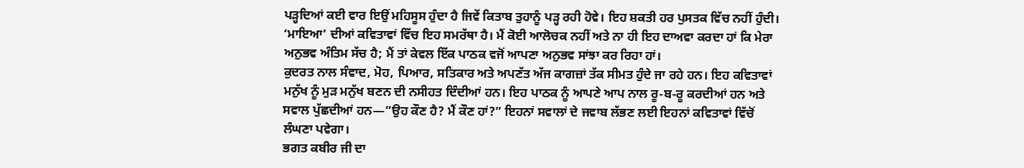ਪੜ੍ਹਦਿਆਂ ਕਈ ਵਾਰ ਇਉਂ ਮਹਿਸੂਸ ਹੁੰਦਾ ਹੈ ਜਿਵੇਂ ਕਿਤਾਬ ਤੁਹਾਨੂੰ ਪੜ੍ਹ ਰਹੀ ਹੋਵੇ। ਇਹ ਸ਼ਕਤੀ ਹਰ ਪੁਸਤਕ ਵਿੱਚ ਨਹੀਂ ਹੁੰਦੀ। ‘ਮਾਇਆ’ ਦੀਆਂ ਕਵਿਤਾਵਾਂ ਵਿੱਚ ਇਹ ਸਮਰੱਥਾ ਹੈ। ਮੈਂ ਕੋਈ ਆਲੋਚਕ ਨਹੀਂ ਅਤੇ ਨਾ ਹੀ ਇਹ ਦਾਅਵਾ ਕਰਦਾ ਹਾਂ ਕਿ ਮੇਰਾ ਅਨੁਭਵ ਅੰਤਿਮ ਸੱਚ ਹੈ; ਮੈਂ ਤਾਂ ਕੇਵਲ ਇੱਕ ਪਾਠਕ ਵਜੋਂ ਆਪਣਾ ਅਨੁਭਵ ਸਾਂਝਾ ਕਰ ਰਿਹਾ ਹਾਂ।
ਕੁਦਰਤ ਨਾਲ ਸੰਵਾਦ, ਮੋਹ, ਪਿਆਰ, ਸਤਿਕਾਰ ਅਤੇ ਅਪਣੱਤ ਅੱਜ ਕਾਗਜ਼ਾਂ ਤੱਕ ਸੀਮਤ ਹੁੰਦੇ ਜਾ ਰਹੇ ਹਨ। ਇਹ ਕਵਿਤਾਵਾਂ ਮਨੁੱਖ ਨੂੰ ਮੁੜ ਮਨੁੱਖ ਬਣਨ ਦੀ ਨਸੀਹਤ ਦਿੰਦੀਆਂ ਹਨ। ਇਹ ਪਾਠਕ ਨੂੰ ਆਪਣੇ ਆਪ ਨਾਲ ਰੂ-ਬ-ਰੂ ਕਰਦੀਆਂ ਹਨ ਅਤੇ ਸਵਾਲ ਪੁੱਛਦੀਆਂ ਹਨ—”ਉਹ ਕੌਣ ਹੈ? ਮੈਂ ਕੌਣ ਹਾਂ?” ਇਹਨਾਂ ਸਵਾਲਾਂ ਦੇ ਜਵਾਬ ਲੱਭਣ ਲਈ ਇਹਨਾਂ ਕਵਿਤਾਵਾਂ ਵਿੱਚੋਂ ਲੰਘਣਾ ਪਵੇਗਾ।
ਭਗਤ ਕਬੀਰ ਜੀ ਦਾ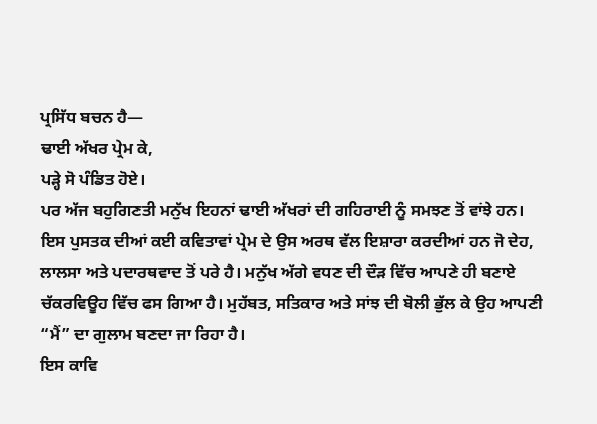ਪ੍ਰਸਿੱਧ ਬਚਨ ਹੈ—
ਢਾਈ ਅੱਖਰ ਪ੍ਰੇਮ ਕੇ,
ਪੜ੍ਹੇ ਸੋ ਪੰਡਿਤ ਹੋਏ।
ਪਰ ਅੱਜ ਬਹੁਗਿਣਤੀ ਮਨੁੱਖ ਇਹਨਾਂ ਢਾਈ ਅੱਖਰਾਂ ਦੀ ਗਹਿਰਾਈ ਨੂੰ ਸਮਝਣ ਤੋਂ ਵਾਂਝੇ ਹਨ। ਇਸ ਪੁਸਤਕ ਦੀਆਂ ਕਈ ਕਵਿਤਾਵਾਂ ਪ੍ਰੇਮ ਦੇ ਉਸ ਅਰਥ ਵੱਲ ਇਸ਼ਾਰਾ ਕਰਦੀਆਂ ਹਨ ਜੋ ਦੇਹ, ਲਾਲਸਾ ਅਤੇ ਪਦਾਰਥਵਾਦ ਤੋਂ ਪਰੇ ਹੈ। ਮਨੁੱਖ ਅੱਗੇ ਵਧਣ ਦੀ ਦੌੜ ਵਿੱਚ ਆਪਣੇ ਹੀ ਬਣਾਏ ਚੱਕਰਵਿਊਹ ਵਿੱਚ ਫਸ ਗਿਆ ਹੈ। ਮੁਹੱਬਤ, ਸਤਿਕਾਰ ਅਤੇ ਸਾਂਝ ਦੀ ਬੋਲੀ ਭੁੱਲ ਕੇ ਉਹ ਆਪਣੀ “ਮੈਂ” ਦਾ ਗੁਲਾਮ ਬਣਦਾ ਜਾ ਰਿਹਾ ਹੈ।
ਇਸ ਕਾਵਿ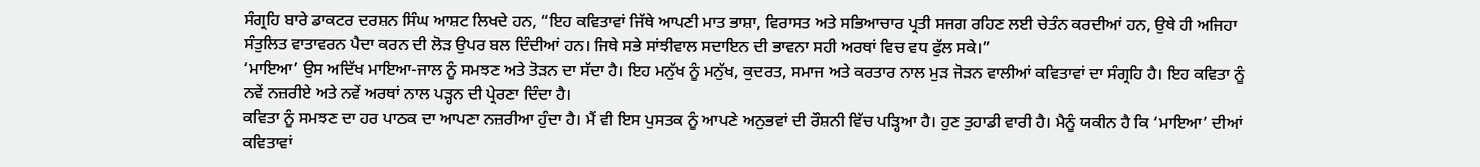ਸੰਗ੍ਰਹਿ ਬਾਰੇ ਡਾਕਟਰ ਦਰਸ਼ਨ ਸਿੰਘ ਆਸ਼ਟ ਲਿਖਦੇ ਹਨ, “ਇਹ ਕਵਿਤਾਵਾਂ ਜਿੱਥੇ ਆਪਣੀ ਮਾਤ ਭਾਸ਼ਾ, ਵਿਰਾਸਤ ਅਤੇ ਸਭਿਆਚਾਰ ਪ੍ਰਤੀ ਸਜਗ ਰਹਿਣ ਲਈ ਚੇਤੰਨ ਕਰਦੀਆਂ ਹਨ, ਉਥੇ ਹੀ ਅਜਿਹਾ ਸੰਤੁਲਿਤ ਵਾਤਾਵਰਨ ਪੈਦਾ ਕਰਨ ਦੀ ਲੋੜ ਉਪਰ ਬਲ ਦਿੰਦੀਆਂ ਹਨ। ਜਿਥੇ ਸਭੇ ਸਾਂਝੀਵਾਲ ਸਦਾਇਨ ਦੀ ਭਾਵਨਾ ਸਹੀ ਅਰਥਾਂ ਵਿਚ ਵਧ ਫੁੱਲ ਸਕੇ।”
‘ਮਾਇਆ’ ਉਸ ਅਦਿੱਖ ਮਾਇਆ-ਜਾਲ ਨੂੰ ਸਮਝਣ ਅਤੇ ਤੋੜਨ ਦਾ ਸੱਦਾ ਹੈ। ਇਹ ਮਨੁੱਖ ਨੂੰ ਮਨੁੱਖ, ਕੁਦਰਤ, ਸਮਾਜ ਅਤੇ ਕਰਤਾਰ ਨਾਲ ਮੁੜ ਜੋੜਨ ਵਾਲੀਆਂ ਕਵਿਤਾਵਾਂ ਦਾ ਸੰਗ੍ਰਹਿ ਹੈ। ਇਹ ਕਵਿਤਾ ਨੂੰ ਨਵੇਂ ਨਜ਼ਰੀਏ ਅਤੇ ਨਵੇਂ ਅਰਥਾਂ ਨਾਲ ਪੜ੍ਹਨ ਦੀ ਪ੍ਰੇਰਣਾ ਦਿੰਦਾ ਹੈ।
ਕਵਿਤਾ ਨੂੰ ਸਮਝਣ ਦਾ ਹਰ ਪਾਠਕ ਦਾ ਆਪਣਾ ਨਜ਼ਰੀਆ ਹੁੰਦਾ ਹੈ। ਮੈਂ ਵੀ ਇਸ ਪੁਸਤਕ ਨੂੰ ਆਪਣੇ ਅਨੁਭਵਾਂ ਦੀ ਰੌਸ਼ਨੀ ਵਿੱਚ ਪੜ੍ਹਿਆ ਹੈ। ਹੁਣ ਤੁਹਾਡੀ ਵਾਰੀ ਹੈ। ਮੈਨੂੰ ਯਕੀਨ ਹੈ ਕਿ ‘ਮਾਇਆ’ ਦੀਆਂ ਕਵਿਤਾਵਾਂ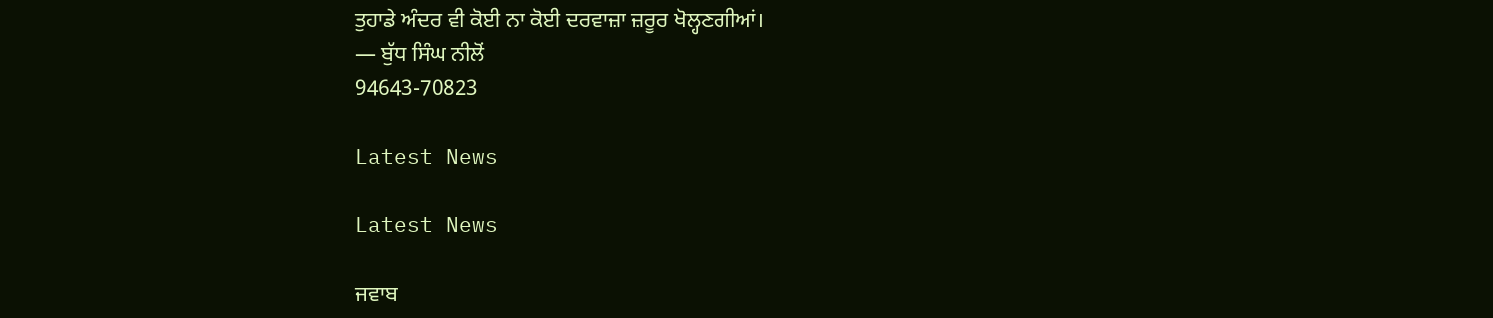ਤੁਹਾਡੇ ਅੰਦਰ ਵੀ ਕੋਈ ਨਾ ਕੋਈ ਦਰਵਾਜ਼ਾ ਜ਼ਰੂਰ ਖੋਲ੍ਹਣਗੀਆਂ।
— ਬੁੱਧ ਸਿੰਘ ਨੀਲੋਂ
94643-70823

Latest News

Latest News

ਜਵਾਬ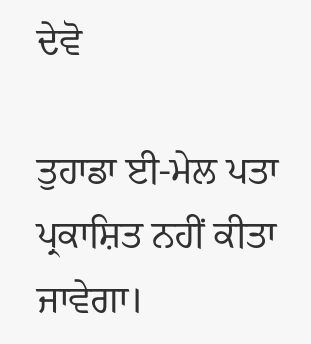ਦੇਵੋ

ਤੁਹਾਡਾ ਈ-ਮੇਲ ਪਤਾ ਪ੍ਰਕਾਸ਼ਿਤ ਨਹੀਂ ਕੀਤਾ ਜਾਵੇਗਾ।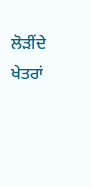ਲੋੜੀਂਦੇ ਖੇਤਰਾਂ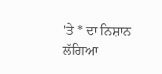'ਤੇ * ਦਾ ਨਿਸ਼ਾਨ ਲੱਗਿਆ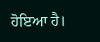ਹੋਇਆ ਹੈ।